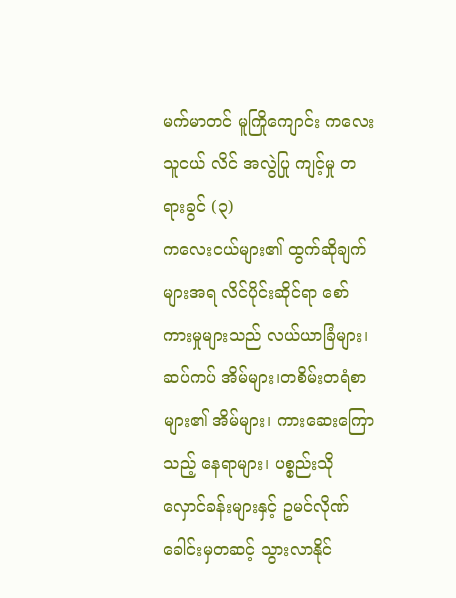မက်မာတင် မူကြိုကျောင်း ကလေးသူငယ် လိင် အလွဲပြု ကျင့်မှု တရားခွင် (၃)
ကလေးငယ်များ၏ ထွက်ဆိုချက်များအရ လိင်ပိုင်းဆိုင်ရာ စော်ကားမှုများသည် လယ်ယာခြံများ၊ ဆပ်ကပ် အိမ်များ၊တစိမ်းတရံစာ များ၏ အိမ်များ၊ ကားဆေးကြောသည့် နေရာများ၊ ပစ္စည်းသိုလှောင်ခန်းများနှင့် ဥမင်လိုဏ်ခေါင်းမှတဆင့် သွားလာနိုင်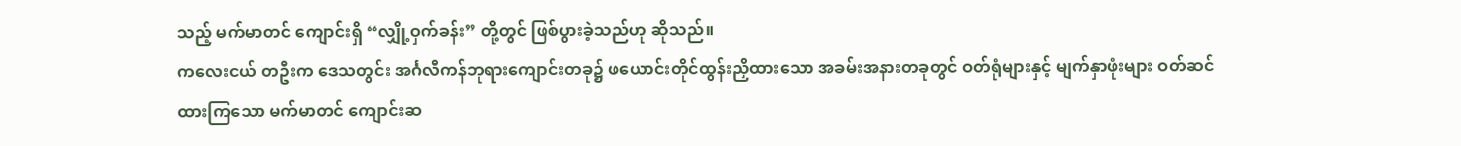သည့် မက်မာတင် ကျောင်းရှိ “လျှို့ဝှက်ခန်း” တို့တွင် ဖြစ်ပွားခဲ့သည်ဟု ဆိုသည်။
ကလေးငယ် တဦးက ဒေသတွင်း အင်္ဂလီကန်ဘုရားကျောင်းတခု၌ ဖယောင်းတိုင်ထွန်းညှိထားသော အခမ်းအနားတခုတွင် ဝတ်ရုံများနှင့် မျက်နှာဖုံးများ ဝတ်ဆင်ထားကြသော မက်မာတင် ကျောင်းဆ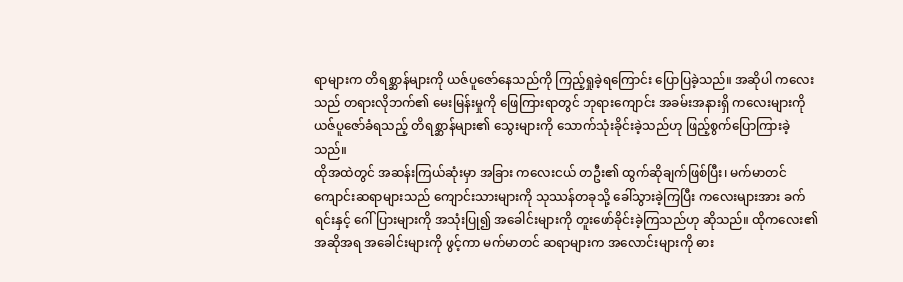ရာများက တိရစ္ဆာန်များကို ယဇ်ပူဇော်နေသည်ကို ကြည့်ရှုခဲ့ရကြောင်း ပြောပြခဲ့သည်။ အဆိုပါ ကလေးသည် တရားလိုဘက်၏ မေးမြန်းမှုကို ဖြေကြားရာတွင် ဘုရားကျောင်း အခမ်းအနားရှိ ကလေးများကို ယဇ်ပူဇော်ခံရသည့် တိရစ္ဆာန်များ၏ သွေးများကို သောက်သုံးခိုင်းခဲ့သည်ဟု ဖြည့်စွက်ပြောကြားခဲ့သည်။
ထိုအထဲတွင် အဆန်းကြယ်ဆုံးမှာ အခြား ကလေးငယ် တဦး၏ ထွက်ဆိုချက်ဖြစ်ပြီး၊ မက်မာတင် ကျောင်းဆရာများသည် ကျောင်းသားများကို သုဿန်တခုသို့ ခေါ်သွားခဲ့ကြပြီး ကလေးများအား ခက်ရင်းနှင့် ဂေါ်ပြားများကို အသုံးပြု၍ အခေါင်းများကို တူးဖော်ခိုင်းခဲ့ကြသည်ဟု ဆိုသည်။ ထိုကလေး၏ အဆိုအရ အခေါင်းများကို ဖွင့်ကာ မက်မာတင် ဆရာများက အလောင်းများကို ဓား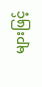များဖြင့်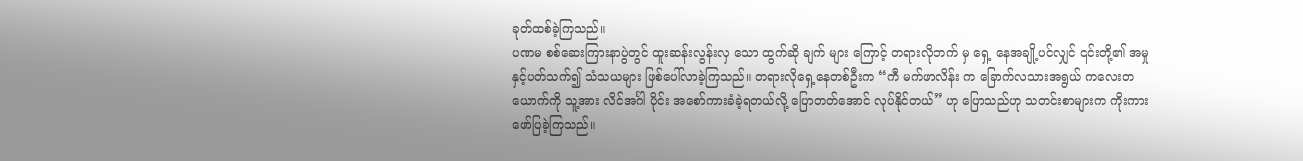ခုတ်ထစ်ခဲ့ကြသည်။
ပဏမ စစ်ဆေးကြားနာပွဲတွင် ထူးဆန်းလွန်းလှ သော ထွက်ဆို ချက် များ ကြောင့် တရားလိုဘက် မှ ရှေ့ နေအချို့ပင်လျှင် ၎င်းတို့၏ အမှုနှင့်ပတ်သက်၍ သံသယများ ဖြစ်ပေါ်လာခဲ့ကြသည်။ တရားလိုရှေ့နေတစ်ဦးက “ကီ မက်ဖာလိန်း က ခြောက်လသားအရွယ် ကလေးတယောက်ကို သူ့အား လိင်အင်္ဂါ ပိုင်း အစော်ကားခံခဲ့ရတယ်လို့ ပြောတတ်အောင် လုပ်နိုင်တယ်” ဟု ပြောသည်ဟု သတင်းစာများက ကိုးကားဖော်ပြခဲ့ကြသည်။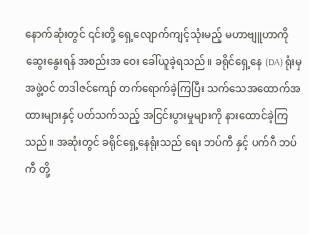နောက်ဆုံးတွင် ၎င်းတို့ ရှေ့လျောက်ကျင့်သုံးမည့် မဟာဗျူဟာကို ဆွေးနွေးရန် အစည်းအ ဝေး ခေါ်ယူခဲ့ရသည်။ ခရိုင်ရှေ့နေ (DA) ရုံးမှ အဖွဲ့ဝင် တဒါဇင်ကျော် တက်ရောက်ခဲ့ကြပြီး သက်သေအထောက်အထားများနှင့် ပတ်သက်သည့် အငြင်းပွားမှုများကို နားထောင်ခဲ့ကြသည်။ အဆုံးတွင် ခရိုင်ရှေ့နေရုံးသည် ရေး ဘပ်ကီ နှင့် ပက်ဂီ ဘပ်ကီ တို့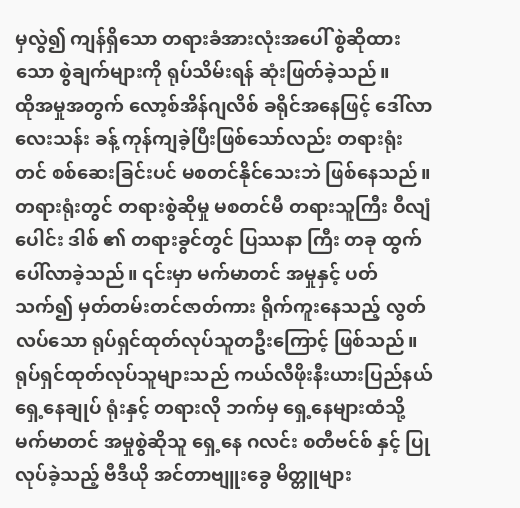မှလွဲ၍ ကျန်ရှိသော တရားခံအားလုံးအပေါ် စွဲဆိုထားသော စွဲချက်များကို ရုပ်သိမ်းရန် ဆုံးဖြတ်ခဲ့သည်။
ထိုအမှုအတွက် လော့စ်အိန်ဂျလိစ် ခရိုင်အနေဖြင့် ဒေါ်လာ လေးသန်း ခန့် ကုန်ကျခဲ့ပြီးဖြစ်သော်လည်း တရားရုံးတင် စစ်ဆေးခြင်းပင် မစတင်နိုင်သေးဘဲ ဖြစ်နေသည်။
တရားရုံးတွင် တရားစွဲဆိုမှု မစတင်မီ တရားသူကြီး ဝီလျံ ပေါင်း ဒါစ် ၏ တရားခွင်တွင် ပြဿနာ ကြီး တခု ထွက်ပေါ်လာခဲ့သည်။ ၎င်းမှာ မက်မာတင် အမှုနှင့် ပတ်သက်၍ မှတ်တမ်းတင်ဇာတ်ကား ရိုက်ကူးနေသည့် လွတ်လပ်သော ရုပ်ရှင်ထုတ်လုပ်သူတဦးကြောင့် ဖြစ်သည်။ ရုပ်ရှင်ထုတ်လုပ်သူများသည် ကယ်လီဖိုးနီးယားပြည်နယ် ရှေ့နေချုပ် ရုံးနှင့် တရားလို ဘက်မှ ရှေ့နေများထံသို့ မက်မာတင် အမှုစွဲဆိုသူ ရှေ့နေ ဂလင်း စတီဗင်စ် နှင့် ပြုလုပ်ခဲ့သည့် ဗီဒီယို အင်တာဗျူးခွေ မိတ္တူများ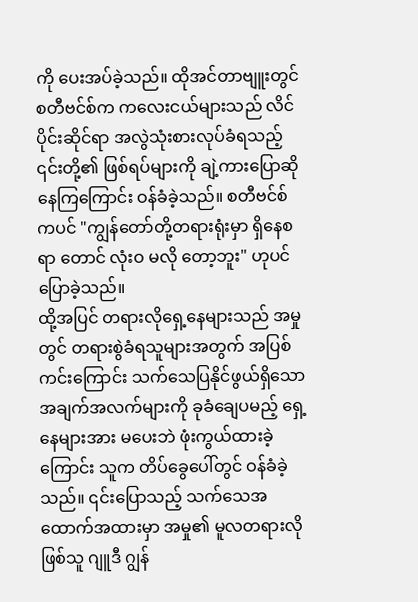ကို ပေးအပ်ခဲ့သည်။ ထိုအင်တာဗျူးတွင် စတီဗင်စ်က ကလေးငယ်များသည် လိင်ပိုင်းဆိုင်ရာ အလွဲသုံးစားလုပ်ခံရသည့် ၎င်းတို့၏ ဖြစ်ရပ်များကို ချဲ့ကားပြောဆိုနေကြကြောင်း ဝန်ခံခဲ့သည်။ စတီဗင်စ်ကပင် "ကျွန်တော်တို့တရားရုံးမှာ ရှိနေစရာ တောင် လုံးဝ မလို တော့ဘူး" ဟုပင် ပြောခဲ့သည်။
ထို့အပြင် တရားလိုရှေ့နေများသည် အမှုတွင် တရားစွဲခံရသူများအတွက် အပြစ်ကင်းကြောင်း သက်သေပြနိုင်ဖွယ်ရှိသော အချက်အလက်များကို ခုခံချေပမည့် ရှေ့နေများအား မပေးဘဲ ဖုံးကွယ်ထားခဲ့ကြောင်း သူက တိပ်ခွေပေါ်တွင် ဝန်ခံခဲ့သည်။ ၎င်းပြောသည့် သက်သေအထောက်အထားမှာ အမှု၏ မူလတရားလိုဖြစ်သူ ဂျူဒီ ဂျွန်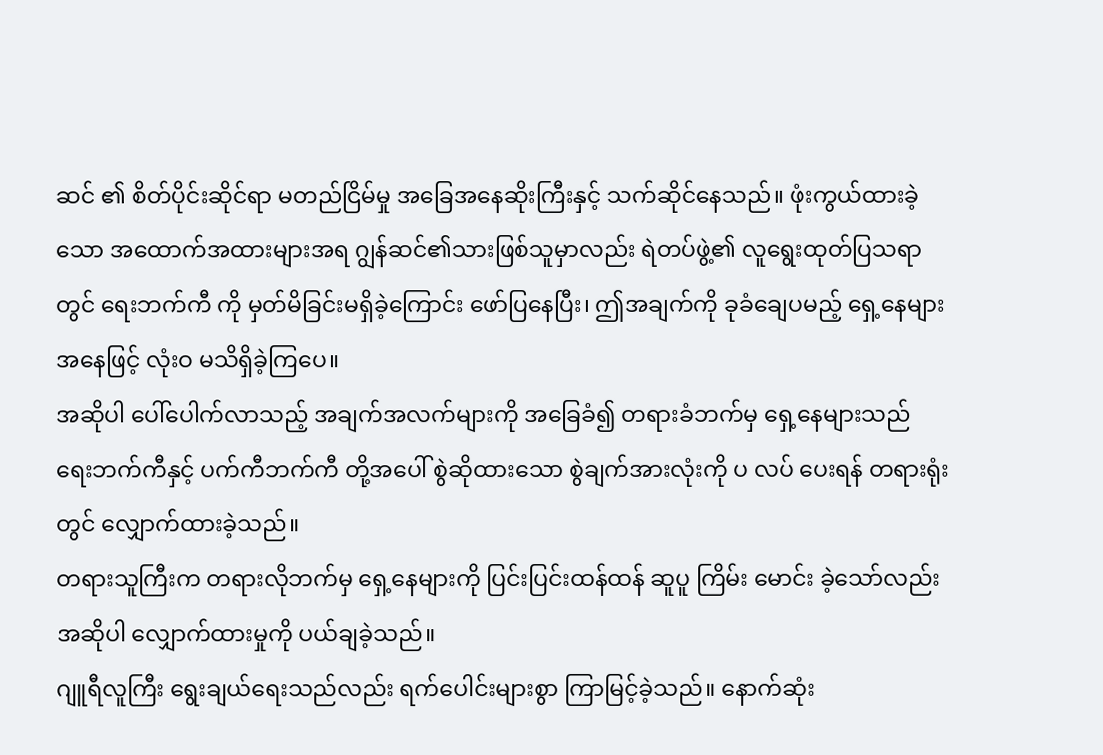ဆင် ၏ စိတ်ပိုင်းဆိုင်ရာ မတည်ငြိမ်မှု အခြေအနေဆိုးကြီးနှင့် သက်ဆိုင်နေသည်။ ဖုံးကွယ်ထားခဲ့သော အထောက်အထားများအရ ဂျွန်ဆင်၏သားဖြစ်သူမှာလည်း ရဲတပ်ဖွဲ့၏ လူရွေးထုတ်ပြသရာတွင် ရေးဘက်ကီ ကို မှတ်မိခြင်းမရှိခဲ့ကြောင်း ဖော်ပြနေပြီး၊ ဤအချက်ကို ခုခံချေပမည့် ရှေ့နေများအနေဖြင့် လုံးဝ မသိရှိခဲ့ကြပေ။
အဆိုပါ ပေါ်ပေါက်လာသည့် အချက်အလက်များကို အခြေခံ၍ တရားခံဘက်မှ ရှေ့နေများသည် ရေးဘက်ကီနှင့် ပက်ကီဘက်ကီ တို့အပေါ် စွဲဆိုထားသော စွဲချက်အားလုံးကို ပ လပ် ပေးရန် တရားရုံးတွင် လျှောက်ထားခဲ့သည်။
တရားသူကြီးက တရားလိုဘက်မှ ရှေ့နေများကို ပြင်းပြင်းထန်ထန် ဆူပူ ကြိမ်း မောင်း ခဲ့သော်လည်း အဆိုပါ လျှောက်ထားမှုကို ပယ်ချခဲ့သည်။
ဂျူရီလူကြီး ရွေးချယ်ရေးသည်လည်း ရက်ပေါင်းများစွာ ကြာမြင့်ခဲ့သည်။ နောက်ဆုံး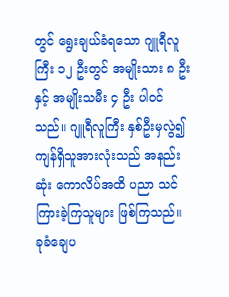တွင် ရွေးချယ်ခံရသော ဂျူရီလူကြီး ၁၂ ဦးတွင် အမျိုးသား ၈ ဦးနှင့် အမျိုးသမီး ၄ ဦး ပါဝင်သည်။ ဂျူရီလူကြီး နှစ်ဦးမှလွဲ၍ ကျန်ရှိသူအားလုံးသည် အနည်းဆုံး ကောလိပ်အထိ ပညာ သင်ကြားခဲ့ကြသူများ ဖြစ်ကြသည်။ ခုခံချေပ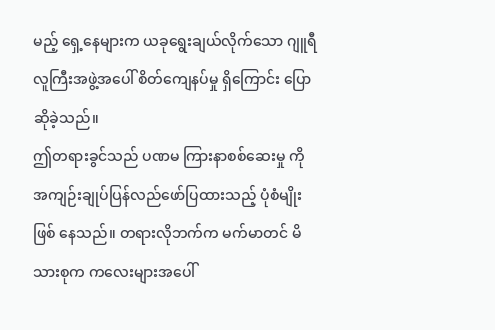မည့် ရှေ့နေများက ယခုရွေးချယ်လိုက်သော ဂျူရီလူကြီးအဖွဲ့အပေါ် စိတ်ကျေနပ်မှု ရှိကြောင်း ပြောဆိုခဲ့သည်။
ဤတရားခွင်သည် ပဏမ ကြားနာစစ်ဆေးမှု ကို အကျဉ်းချုပ်ပြန်လည်ဖော်ပြထားသည့် ပုံစံမျိုး ဖြစ် နေသည်။ တရားလိုဘက်က မက်မာတင် မိသားစုက ကလေးများအပေါ်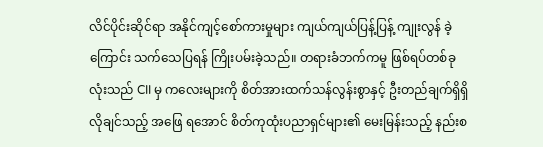လိင်ပိုင်းဆိုင်ရာ အနိုင်ကျင့်စော်ကားမှုများ ကျယ်ကျယ်ပြန့်ပြန့် ကျုးလွန် ခဲ့ကြောင်း သက်သေပြရန် ကြိုးပမ်းခဲ့သည်။ တရားခံဘက်ကမူ ဖြစ်ရပ်တစ်ခုလုံးသည် CII မှ ကလေးများကို စိတ်အားထက်သန်လွန်းစွာနှင့် ဦးတည်ချက်ရှိရှိ လိုချင်သည့် အဖြေ ရအောင် စိတ်ကုထုံးပညာရှင်များ၏ မေးမြန်းသည့် နည်းစ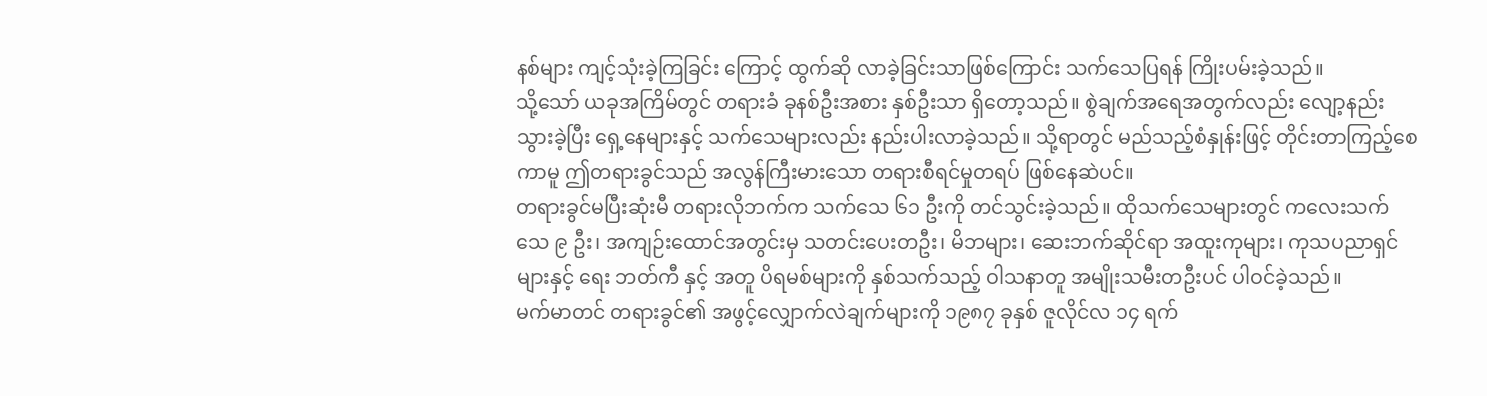နစ်များ ကျင့်သုံးခဲ့ကြခြင်း ကြောင့် ထွက်ဆို လာခဲ့ခြင်းသာဖြစ်ကြောင်း သက်သေပြရန် ကြိုးပမ်းခဲ့သည်။
သို့သော် ယခုအကြိမ်တွင် တရားခံ ခုနစ်ဦးအစား နှစ်ဦးသာ ရှိတော့သည်။ စွဲချက်အရေအတွက်လည်း လျော့နည်းသွားခဲ့ပြီး ရှေ့နေများနှင့် သက်သေများလည်း နည်းပါးလာခဲ့သည်။ သို့ရာတွင် မည်သည့်စံနှုန်းဖြင့် တိုင်းတာကြည့်စေကာမူ ဤတရားခွင်သည် အလွန်ကြီးမားသော တရားစီရင်မှုတရပ် ဖြစ်နေဆဲပင်။
တရားခွင်မပြီးဆုံးမီ တရားလိုဘက်က သက်သေ ၆၁ ဦးကို တင်သွင်းခဲ့သည်။ ထိုသက်သေများတွင် ကလေးသက်သေ ၉ ဦး၊ အကျဉ်းထောင်အတွင်းမှ သတင်းပေးတဦး၊ မိဘများ၊ ဆေးဘက်ဆိုင်ရာ အထူးကုများ၊ ကုသပညာရှင်များနှင့် ရေး ဘတ်ကီ နှင့် အတူ ပိရမစ်များကို နှစ်သက်သည့် ဝါသနာတူ အမျိုးသမီးတဦးပင် ပါဝင်ခဲ့သည်။
မက်မာတင် တရားခွင်၏ အဖွင့်လျှောက်လဲချက်များကို ၁၉၈၇ ခုနှစ် ဇူလိုင်လ ၁၄ ရက်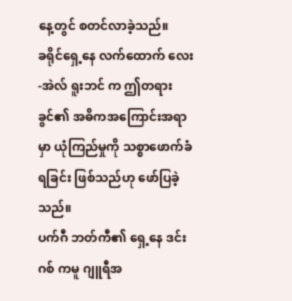နေ့တွင် စတင်လာခဲ့သည်။
ခရိုင်ရှေ့နေ လက်ထောက် လေး-အဲလ် ရူးဘင် က ဤတရားခွင်၏ အဓိကအကြောင်းအရာမှာ ယုံကြည်မှုကို သစ္စာဖောက်ခံရခြင်း ဖြစ်သည်ဟု ဖော်ပြခဲ့သည်။
ပက်ဂီ ဘတ်ကီ၏ ရှေ့နေ ဒင်း ဂစ် ကမူ ဂျူရီအ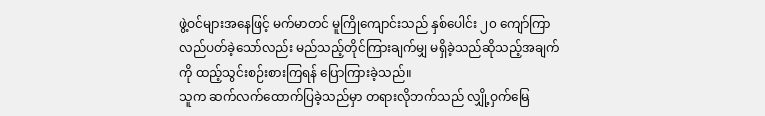ဖွဲ့ဝင်များအနေဖြင့် မက်မာတင် မူကြိုကျောင်းသည် နှစ်ပေါင်း ၂၀ ကျော်ကြာ လည်ပတ်ခဲ့သော်လည်း မည်သည့်တိုင်ကြားချက်မျှ မရှိခဲ့သည်ဆိုသည့်အချက်ကို ထည့်သွင်းစဉ်းစားကြရန် ပြောကြားခဲ့သည်။
သူက ဆက်လက်ထောက်ပြခဲ့သည်မှာ တရားလိုဘက်သည် လျှို့ဝှက်မြေ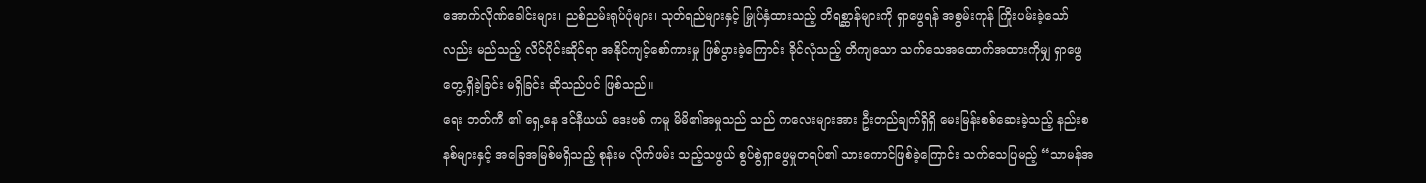အောက်လိုဏ်ခေါင်းများ၊ ညစ်ညမ်းရုပ်ပုံများ၊ သုတ်ရည်များနှင့် မြှုပ်နှံထားသည့် တိရစ္ဆာန်များကို ရှာဖွေရန် အစွမ်းကုန် ကြိုးပမ်းခဲ့သော်လည်း မည်သည့် လိင်ပိုင်းဆိုင်ရာ အနိုင်ကျင့်စော်ကားမှု ဖြစ်ပွားခဲ့ကြောင်း ခိုင်လုံသည့် တိကျသော သက်သေအထောက်အထားကိုမျှ ရှာဖွေတွေ့ရှိခဲ့ခြင်း မရှိခြင်း ဆိုသည်ပင် ဖြစ်သည်။
ရေး ဘတ်ကီ ၏ ရှေ့နေ ဒင်နီယယ် ဒေးဗစ် ကမူ မိမိ၏အမှုသည် သည် ကလေးများအား ဦးတည်ချက်ရှိရှိ မေးမြန်းစစ်ဆေးခဲ့သည့် နည်းစနစ်များနှင့် အခြေအမြစ်မရှိသည့် စုန်းမ လိုက်ဖမ်း သည့်သဖွယ် စွပ်စွဲရှာဖွေမှုတရပ်၏ သားကောင်ဖြစ်ခဲ့ကြောင်း သက်သေပြမည့် “သာမန်အ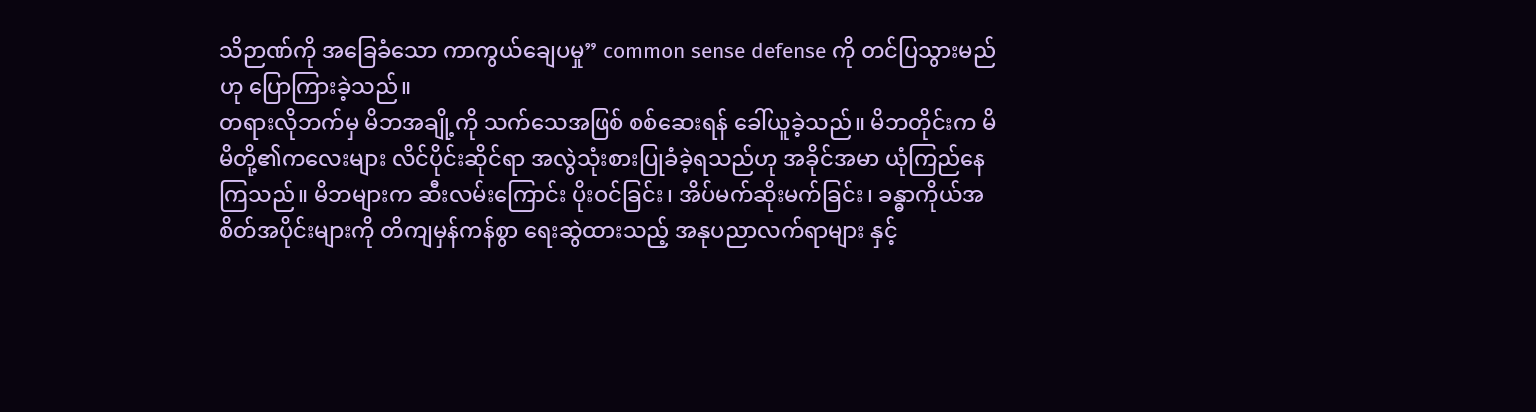သိဉာဏ်ကို အခြေခံသော ကာကွယ်ချေပမှု” common sense defense ကို တင်ပြသွားမည်ဟု ပြောကြားခဲ့သည်။
တရားလိုဘက်မှ မိဘအချို့ကို သက်သေအဖြစ် စစ်ဆေးရန် ခေါ်ယူခဲ့သည်။ မိဘတိုင်းက မိမိတို့၏ကလေးများ လိင်ပိုင်းဆိုင်ရာ အလွဲသုံးစားပြုခံခဲ့ရသည်ဟု အခိုင်အမာ ယုံကြည်နေကြသည်။ မိဘများက ဆီးလမ်းကြောင်း ပိုးဝင်ခြင်း၊ အိပ်မက်ဆိုးမက်ခြင်း၊ ခန္ဓာကိုယ်အစိတ်အပိုင်းများကို တိကျမှန်ကန်စွာ ရေးဆွဲထားသည့် အနုပညာလက်ရာများ နှင့်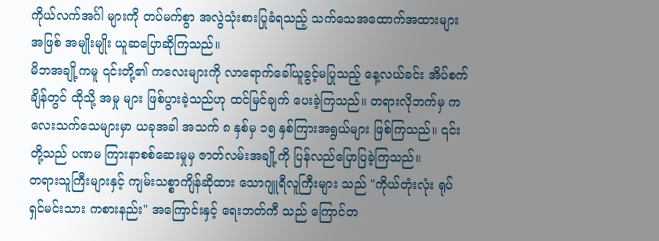ကိုယ်လက်အင်္ဂါ များကို တပ်မက်စွာ အလွဲသုံးစားပြုခံရသည့် သက်သေအထောက်အထားများအဖြစ် အမျိုးမျိုး ယူဆပြောဆိုကြသည်။
မိဘအချို့ကမူ ၎င်းတို့၏ ကလေးများကို လာရောက်ခေါ်ယူခွင့်မပြုသည့် နေ့လယ်ခင်း အိပ်စက်ချိန်တွင် ထိုသို့ အမှု များ ဖြစ်ပွားခဲ့သည်ဟု ထင်မြင်ချက် ပေးခဲ့ကြသည်။ တရားလိုဘက်မှ ကလေးသက်သေများမှာ ယခုအခါ အသက် ၈ နှစ်မှ ၁၅ နှစ်ကြားအရွယ်များ ဖြစ်ကြသည်။ ၎င်းတို့သည် ပဏမ ကြားနာစစ်ဆေးမှုမှ ဇာတ်လမ်းအချို့ကို ပြန်လည်ပြောပြခဲ့ကြသည်။
တရားသူကြီးများနှင့် ကျမ်းသစ္စာကျိန်ဆိုထား သောဂျူရီလူကြီးများ သည် "ကိုယ်တုံးလုံး ရုပ်ရှင်မင်းသား ကစားနည်း" အကြောင်းနှင့် ရေးဘတ်ကီ သည် ကြောင်တ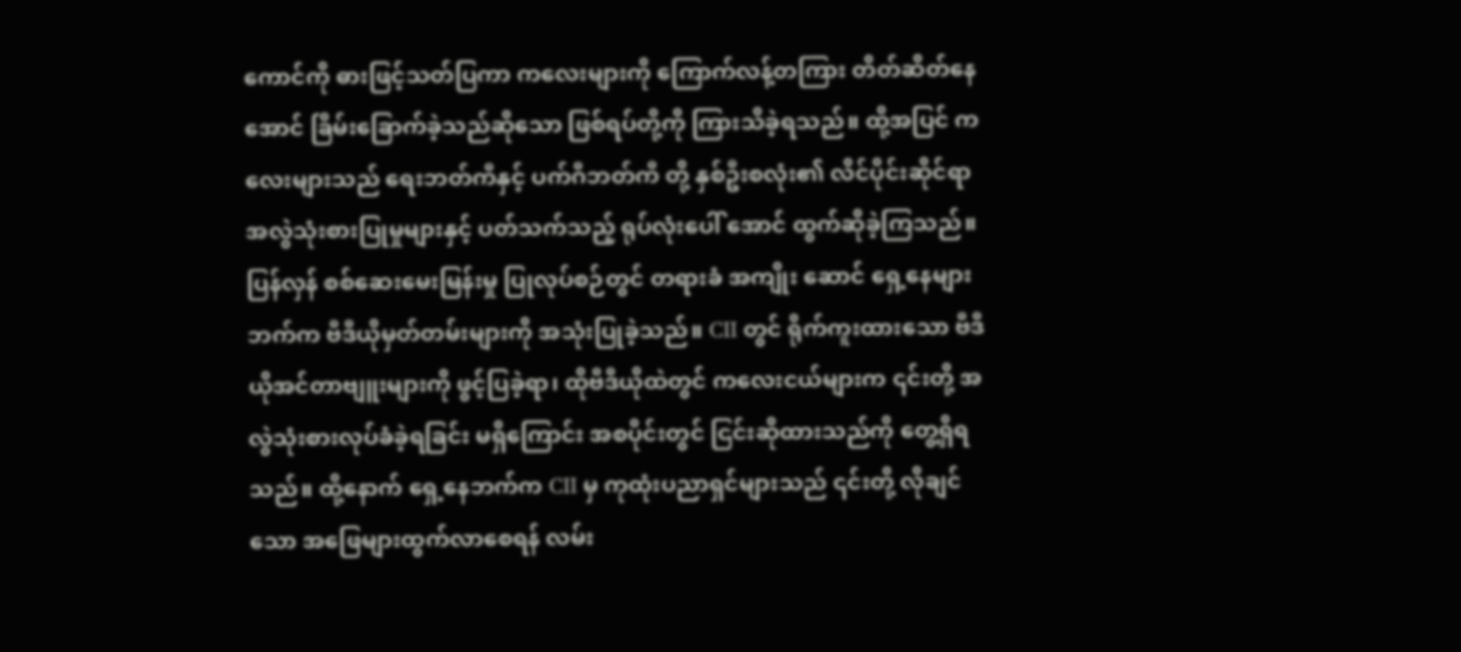ကောင်ကို ဓားဖြင့်သတ်ပြကာ ကလေးများကို ကြောက်လန့်တကြား တိတ်ဆိတ်နေအောင် ခြိမ်းခြောက်ခဲ့သည်ဆိုသော ဖြစ်ရပ်တို့ကို ကြားသိခဲ့ရသည်။ ထို့အပြင် ကလေးများသည် ရေးဘတ်ကီနှင့် ပက်ဂီဘတ်ကီ တို့ နှစ်ဦးစလုံး၏ လိင်ပိုင်းဆိုင်ရာ အလွဲသုံးစားပြုမှုများနှင့် ပတ်သက်သည့် ရုပ်လုံးပေါ် အောင် ထွက်ဆိုခဲ့ကြသည်။
ပြန်လှန် စစ်ဆေးမေးမြန်းမှု ပြုလုပ်စဉ်တွင် တရားခံ အကျိုး ဆောင် ရှေ့နေများ ဘက်က ဗီဒီယိုမှတ်တမ်းများကို အသုံးပြုခဲ့သည်။ CII တွင် ရိုက်ကူးထားသော ဗီဒီယိုအင်တာဗျူးများကို ဖွင့်ပြခဲ့ရာ၊ ထိုဗီဒီယိုထဲတွင် ကလေးငယ်များက ၎င်းတို့ အလွဲသုံးစားလုပ်ခံခဲ့ရခြင်း မရှိကြောင်း အစပိုင်းတွင် ငြင်းဆိုထားသည်ကို တွေ့ရှိရသည်။ ထို့နောက် ရှေ့နေဘက်က CII မှ ကုထုံးပညာရှင်များသည် ၎င်းတို့ လိုချင်သော အဖြေများထွက်လာစေရန် လမ်း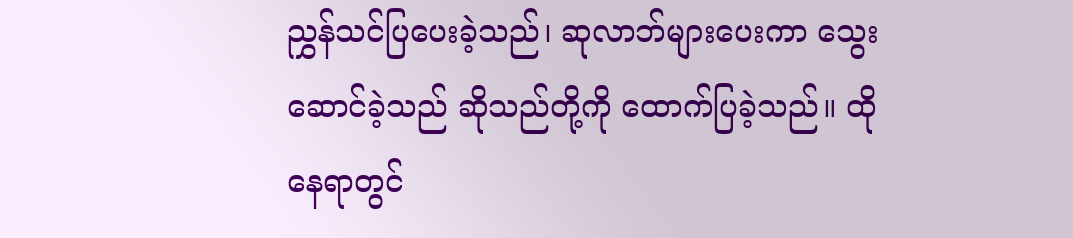ညွှန်သင်ပြပေးခဲ့သည်၊ ဆုလာဘ်များပေးကာ သွေးဆောင်ခဲ့သည် ဆိုသည်တို့ကို ထောက်ပြခဲ့သည်။ ထိုနေရာတွင်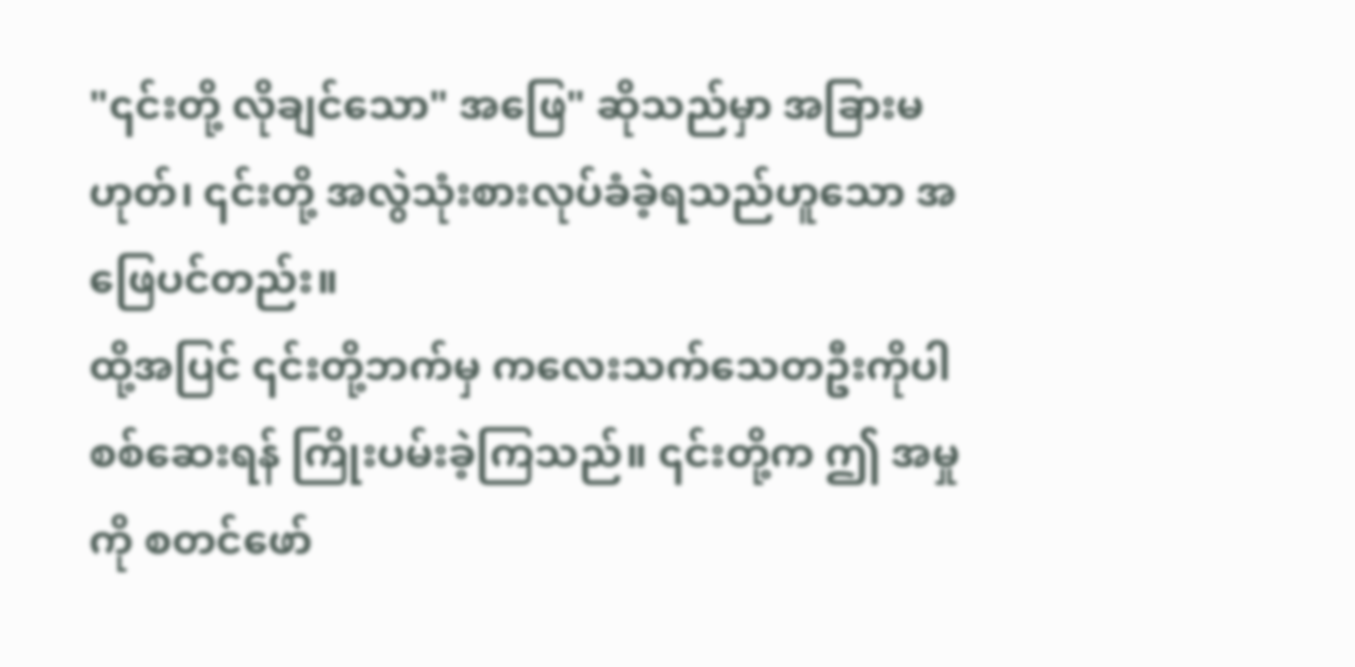"၎င်းတို့ လိုချင်သော" အဖြေ" ဆိုသည်မှာ အခြားမဟုတ်၊ ၎င်းတို့ အလွဲသုံးစားလုပ်ခံခဲ့ရသည်ဟူသော အဖြေပင်တည်း။
ထို့အပြင် ၎င်းတို့ဘက်မှ ကလေးသက်သေတဦးကိုပါ စစ်ဆေးရန် ကြိုးပမ်းခဲ့ကြသည်။ ၎င်းတို့က ဤ အမှု ကို စတင်ဖော်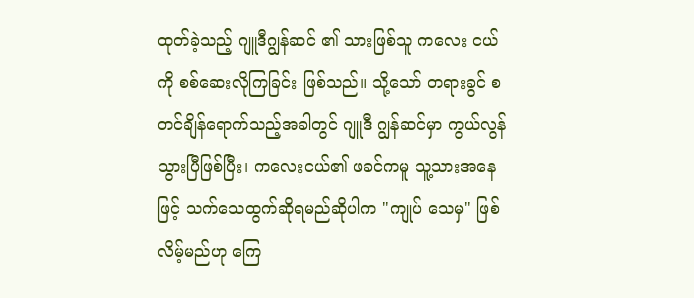ထုတ်ခဲ့သည့် ဂျူဒီဂျွန်ဆင် ၏ သားဖြစ်သူ ကလေး ငယ်ကို စစ်ဆေးလိုကြခြင်း ဖြစ်သည်။ သို့သော် တရားခွင် စတင်ချိန်ရောက်သည့်အခါတွင် ဂျူဒီ ဂျွန်ဆင်မှာ ကွယ်လွန်သွားပြီဖြစ်ပြီး၊ ကလေးငယ်၏ ဖခင်ကမူ သူ့သားအနေဖြင့် သက်သေထွက်ဆိုရမည်ဆိုပါက "ကျုပ် သေမှ" ဖြစ်လိမ့်မည်ဟု ကြေ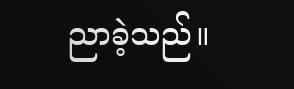ညာခဲ့သည်။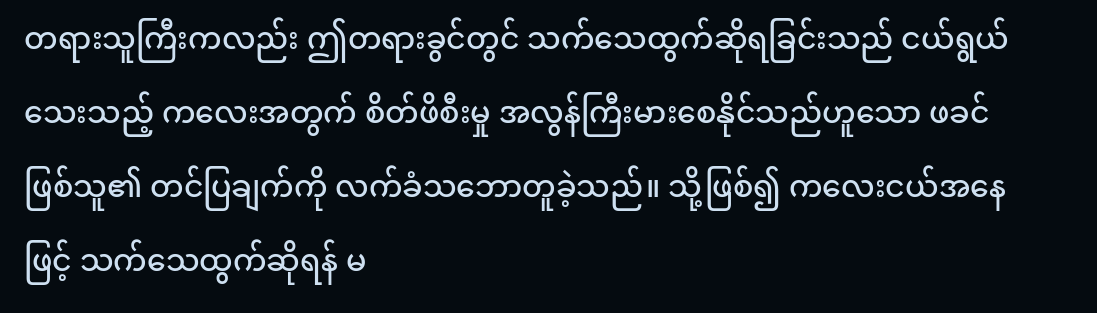တရားသူကြီးကလည်း ဤတရားခွင်တွင် သက်သေထွက်ဆိုရခြင်းသည် ငယ်ရွယ်သေးသည့် ကလေးအတွက် စိတ်ဖိစီးမှု အလွန်ကြီးမားစေနိုင်သည်ဟူသော ဖခင်ဖြစ်သူ၏ တင်ပြချက်ကို လက်ခံသဘောတူခဲ့သည်။ သို့ဖြစ်၍ ကလေးငယ်အနေဖြင့် သက်သေထွက်ဆိုရန် မ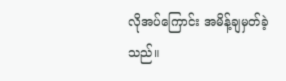လိုအပ်ကြောင်း အမိန့်ချမှတ်ခဲ့သည်။